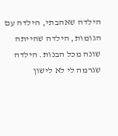הילדה שאהבתי, הילדה עם הגומות, הילדה שהייתה שונה מכל הבנות. הילדה שגרמה לי לא לישון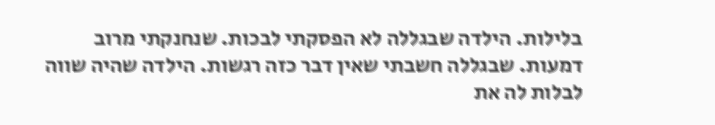בלילות. הילדה שבגללה לא הפסקתי לבכות. שנחנקתי מרוב דמעות. שבגללה חשבתי שאין דבר כזה רגשות. הילדה שהיה שווה לבלות לה את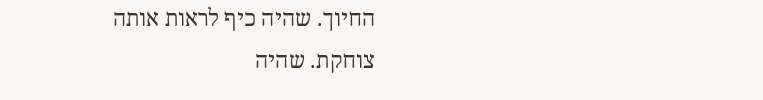החיוך. שהיה כיף לראות אותה צוחקת. שהיה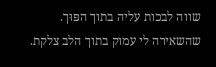שווה לבכות עליה בתוך הפּוּך. שהשאירה לי עמוק בתוך הלב צלקת.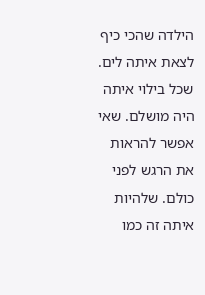הילדה שהכי כיף לצאת איתה לים. שכל בילוי איתה היה מושלם. שאי אפשר להראות את הרגש לפני כולם. שלהיות איתה זה כמו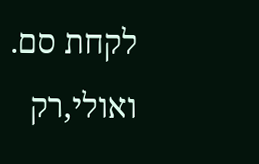לקחת סם. ואולי,רק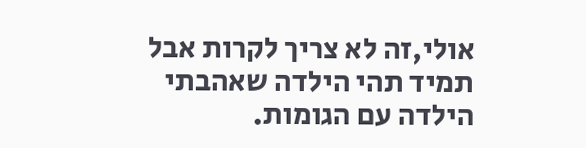אולי,זה לא צריך לקרות אבל תמיד תהי הילדה שאהבתי הילדה עם הגומות.